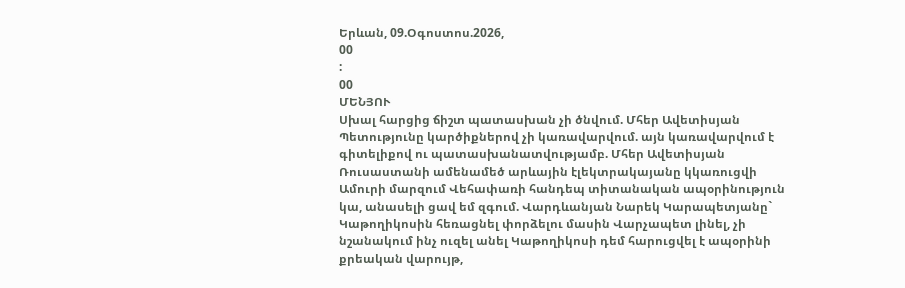Երևան, 09.Օգոստոս.2026,
00
:
00
ՄԵՆՅՈՒ
Սխալ հարցից ճիշտ պատասխան չի ծնվում. Մհեր Ավետիսյան Պետությունը կարծիքներով չի կառավարվում. այն կառավարվում է գիտելիքով ու պատասխանատվությամբ. Մհեր Ավետիսյան Ռուսաստանի ամենամեծ արևային էլեկտրակայանը կկառուցվի Ամուրի մարզում Վեհափառի հանդեպ տիտանական ապօրինություն կա, անասելի ցավ եմ զգում. Վարդևանյան Նարեկ Կարապետյանը` Կաթողիկոսին հեռացնել փորձելու մասին Վարչապետ լինել, չի նշանակում ինչ ուզել անել Կաթողիկոսի դեմ հարուցվել է ապօրինի քրեական վարույթ,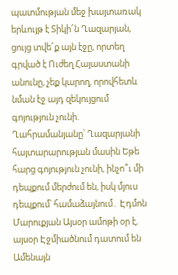պատմության մեջ խայտառակ երևույթ է Տիկի՜ն Ղազարյան, ցույց տվե՜ք այն էջը, որտեղ գրված է Ուժեղ Հայաստանի անունը, չեք կարող, որովհետև նման էջ այդ զեկույցում գոյություն չունի. Ղահրամանյանը՝ Ղազարյանի հայտարարության մասին Եթե հարց գոյություն չունի, ինչո՞ւ մի դեպքում մերժում են, իսկ մյուս դեպքում՝ համաձայնում․ Էդմոն Մարուքյան Այսօր ամոթի օր է, այսօր Էջմիածնում դատում են Ամենայն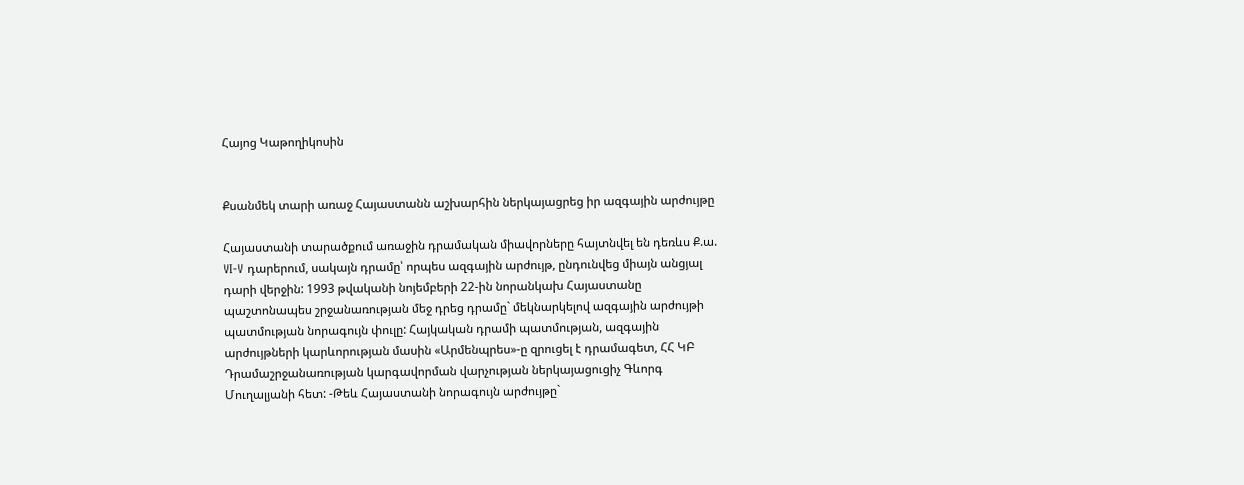Հայոց Կաթողիկոսին


Քսանմեկ տարի առաջ Հայաստանն աշխարհին ներկայացրեց իր ազգային արժույթը

Հայաստանի տարածքում առաջին դրամական միավորները հայտնվել են դեռևս Ք.ա. VI-V դարերում, սակայն դրամը՝ որպես ազգային արժույթ, ընդունվեց միայն անցյալ դարի վերջին: 1993 թվականի նոյեմբերի 22-ին նորանկախ Հայաստանը պաշտոնապես շրջանառության մեջ դրեց դրամը` մեկնարկելով ազգային արժույթի պատմության նորագույն փուլը: Հայկական դրամի պատմության, ազգային արժույթների կարևորության մասին «Արմենպրես»-ը զրուցել է դրամագետ, ՀՀ ԿԲ Դրամաշրջանառության կարգավորման վարչության ներկայացուցիչ Գևորգ Մուղալյանի հետ: -Թեև Հայաստանի նորագույն արժույթը`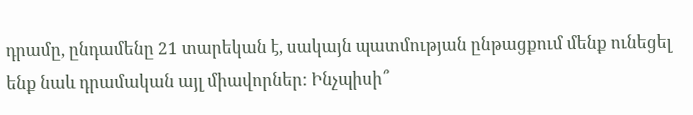դրամը, ընդամենը 21 տարեկան է, սակայն պատմության ընթացքում մենք ունեցել ենք նաև դրամական այլ միավորներ: Ինչպիսի՞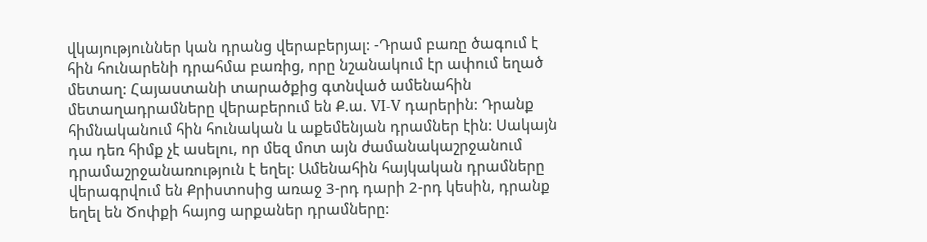վկայություններ կան դրանց վերաբերյալ: -Դրամ բառը ծագում է հին հունարենի դրահմա բառից, որը նշանակում էր ափում եղած մետաղ: Հայաստանի տարածքից գտնված ամենահին մետաղադրամները վերաբերում են Ք.ա. VI-V դարերին: Դրանք հիմնականում հին հունական և աքեմենյան դրամներ էին: Սակայն դա դեռ հիմք չէ ասելու, որ մեզ մոտ այն ժամանակաշրջանում դրամաշրջանառություն է եղել: Ամենահին հայկական դրամները վերագրվում են Քրիստոսից առաջ 3-րդ դարի 2-րդ կեսին, դրանք եղել են Ծոփքի հայոց արքաներ դրամները: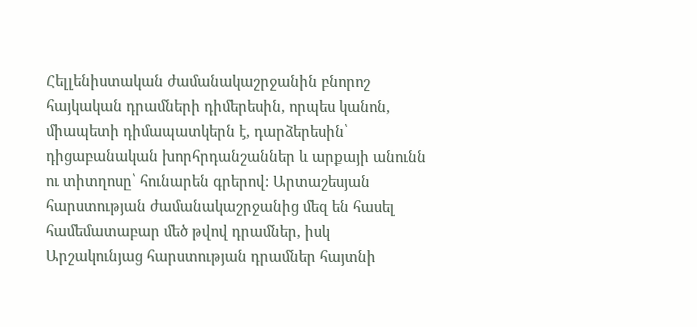Հելլենիստական ժամանակաշրջանին բնորոշ հայկական դրամների դիմերեսին, որպես կանոն, միապետի դիմապատկերն է, դարձերեսին՝ դիցաբանական խորհրդանշաններ և արքայի անունն ու տիտղոսը՝ հունարեն գրերով: Արտաշեսյան հարստության ժամանակաշրջանից մեզ են հասել համեմատաբար մեծ թվով դրամներ, իսկ Արշակունյաց հարստության դրամներ հայտնի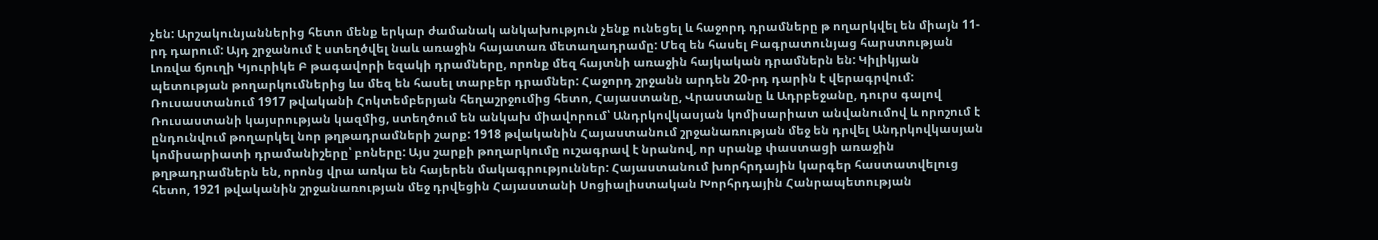չեն: Արշակունյաններից հետո մենք երկար ժամանակ անկախություն չենք ունեցել և հաջորդ դրամները թ ողարկվել են միայն 11-րդ դարում: Այդ շրջանում է ստեղծվել նաև առաջին հայատառ մետաղադրամը: Մեզ են հասել Բագրատունյաց հարստության Լոռվա ճյուղի Կյուրիկե Բ թագավորի եզակի դրամները, որոնք մեզ հայտնի առաջին հայկական դրամներն են: Կիլիկյան պետության թողարկումներից ևս մեզ են հասել տարբեր դրամներ: Հաջորդ շրջանն արդեն 20-րդ դարին է վերագրվում: Ռուսաստանում 1917 թվականի Հոկտեմբերյան հեղաշրջումից հետո, Հայաստանը, Վրաստանը և Ադրբեջանը, դուրս գալով Ռուսաստանի կայսրության կազմից, ստեղծում են անկախ միավորում՝ Անդրկովկասյան կոմիսարիատ անվանումով և որոշում է ընդունվում թողարկել նոր թղթադրամների շարք: 1918 թվականին Հայաստանում շրջանառության մեջ են դրվել Անդրկովկասյան կոմիսարիատի դրամանիշերը՝ բոները: Այս շարքի թողարկումը ուշագրավ է նրանով, որ սրանք փաստացի առաջին թղթադրամներն են, որոնց վրա առկա են հայերեն մակագրություններ: Հայաստանում խորհրդային կարգեր հաստատվելուց հետո, 1921 թվականին շրջանառության մեջ դրվեցին Հայաստանի Սոցիալիստական Խորհրդային Հանրապետության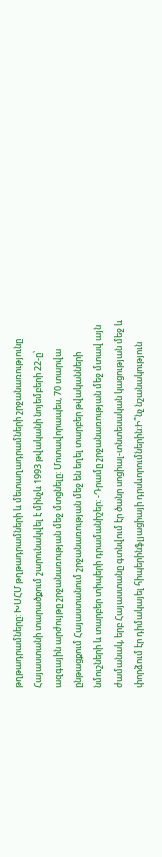թղթադրամները: ԽՍՀՄ թղթադրամների և մետաղադրամների շրջանառությունը Հայաստանի տարածքում շարունակվել է մինչև 1993 թվականի նոյեմբերի 22-ը՝ ազգային արժույթը շրջանառության մեջ մտցնելը: Մոտավորապես, 70 տարվա ընթացքում Հայաստանում շրջանառության մեջ են եղել տարբեր թվականների նմուշների և տարբեր տիպերի դրամանիշեր: -Դրամը շրջանառության մեջ մտավ այն ժամանակ, երբ Հայաստանը գտնվում էր ծանր սոցիալ-տնտեսական կացության մեջ և փորձում էր դիմակայել հիպերինֆլյացիայի դրսևորումներին:Ի՞նչ նշանակություն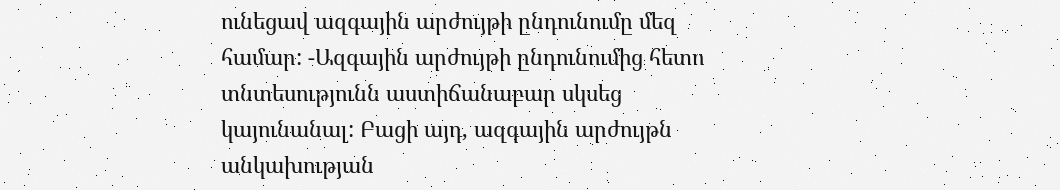ունեցավ ազգային արժույթի ընդունումը մեզ համար: -Ազգային արժույթի ընդունումից հետո տնտեսությունն աստիճանաբար սկսեց կայունանալ: Բացի այդ, ազգային արժույթն անկախության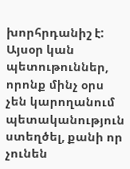խորհրդանիշ է: Այսօր կան պետութուններ, որոնք մինչ օրս չեն կարողանում պետականություն ստեղծել, քանի որ չունեն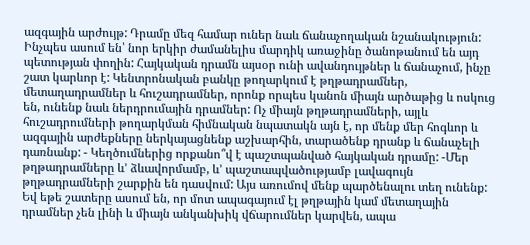ազգային արժույթ: Դրամը մեզ համար ուներ նաև ճանաչողական նշանակություն: Ինչպես ասում են՝ նոր երկիր ժամանելիս մարդիկ առաջինը ծանոթանում են այդ պետության փողին: Հայկական դրամն այսօր ունի ավանդույթներ և ճանաչում, ինչը շատ կարևոր է: Կենտրոնական բանկը թողարկում է թղթադրամներ, մետաղադրամներ և հուշադրամներ, որոնք որպես կանոն միայն արծաթից և ոսկուց են, ունենք նաև ներդրումային դրամներ: Ոչ միայն թղթադրամների, այլև հուշադրումների թողարկման հիմնական նպատակն այն է, որ մենք մեր հոգևոր և ազգային արժեքները ներկայացնենք աշխարհին, տարածենք դրանք և ճանաչելի դառնանք: - Կեղծումներից որքանո՞վ է պաշտպանված հայկական դրամը: -Մեր թղթադրամները և’ ձևավորմամբ, և’ պաշտապվածությամբ լավագույն թղթադրամների շարքին են դասվում: Այս առումով մենք պարծենալու տեղ ունենք: Եվ եթե շատերը ասում են, որ մոտ ապագայում էլ թղթային կամ մետաղային դրամներ չեն լինի և միայն անկանխիկ վճարումներ կարվեն, ապա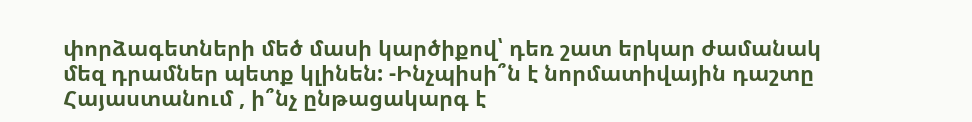փորձագետների մեծ մասի կարծիքով՝ դեռ շատ երկար ժամանակ մեզ դրամներ պետք կլինեն: -Ինչպիսի՞ն է նորմատիվային դաշտը Հայաստանում , ի՞նչ ընթացակարգ է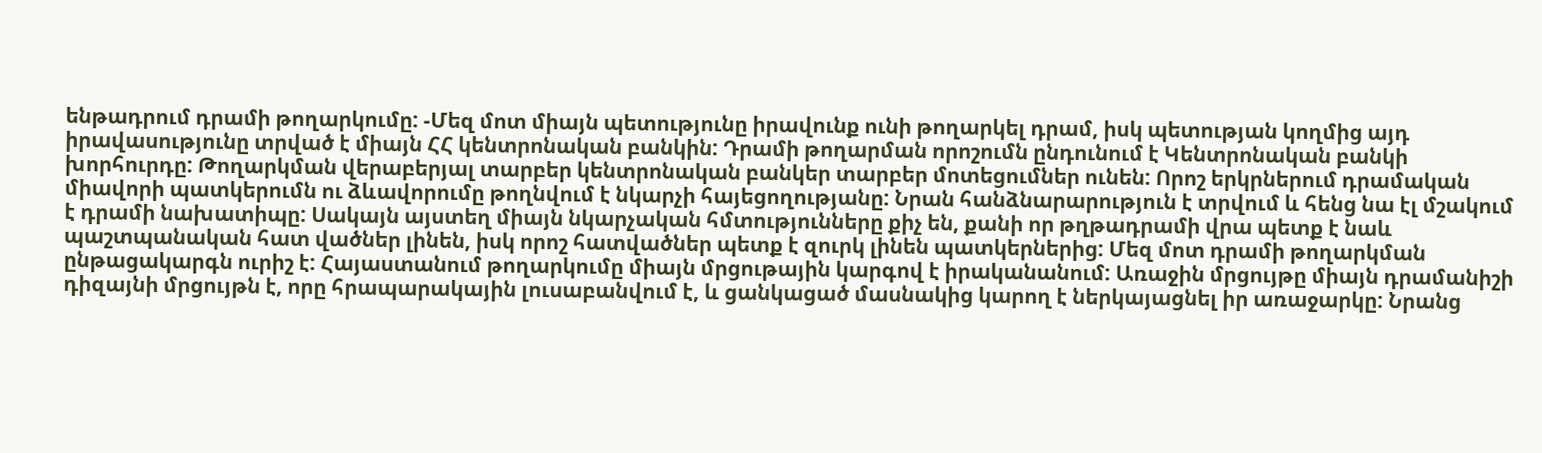ենթադրում դրամի թողարկումը: -Մեզ մոտ միայն պետությունը իրավունք ունի թողարկել դրամ, իսկ պետության կողմից այդ իրավասությունը տրված է միայն ՀՀ կենտրոնական բանկին: Դրամի թողարման որոշումն ընդունում է Կենտրոնական բանկի խորհուրդը: Թողարկման վերաբերյալ տարբեր կենտրոնական բանկեր տարբեր մոտեցումներ ունեն: Որոշ երկրներում դրամական միավորի պատկերումն ու ձևավորումը թողնվում է նկարչի հայեցողությանը: Նրան հանձնարարություն է տրվում և հենց նա էլ մշակում է դրամի նախատիպը: Սակայն այստեղ միայն նկարչական հմտությունները քիչ են, քանի որ թղթադրամի վրա պետք է նաև պաշտպանական հատ վածներ լինեն, իսկ որոշ հատվածներ պետք է զուրկ լինեն պատկերներից: Մեզ մոտ դրամի թողարկման ընթացակարգն ուրիշ է: Հայաստանում թողարկումը միայն մրցութային կարգով է իրականանում: Առաջին մրցույթը միայն դրամանիշի դիզայնի մրցույթն է, որը հրապարակային լուսաբանվում է, և ցանկացած մասնակից կարող է ներկայացնել իր առաջարկը: Նրանց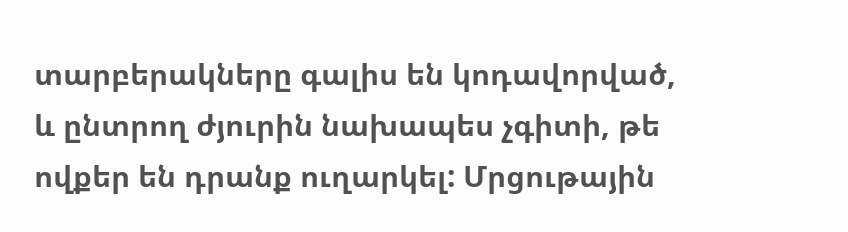տարբերակները գալիս են կոդավորված, և ընտրող ժյուրին նախապես չգիտի, թե ովքեր են դրանք ուղարկել: Մրցութային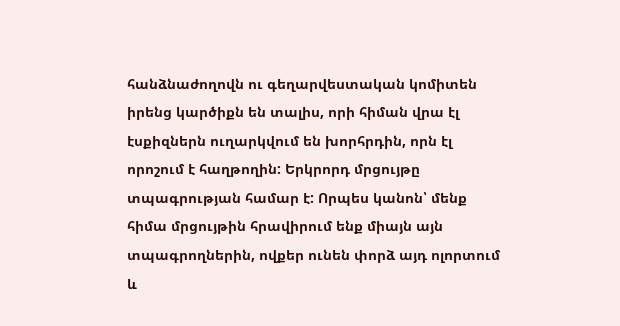հանձնաժողովն ու գեղարվեստական կոմիտեն իրենց կարծիքն են տալիս, որի հիման վրա էլ էսքիզներն ուղարկվում են խորհրդին, որն էլ որոշում է հաղթողին: Երկրորդ մրցույթը տպագրության համար է: Որպես կանոն՝ մենք հիմա մրցույթին հրավիրում ենք միայն այն տպագրողներին, ովքեր ունեն փորձ այդ ոլորտում և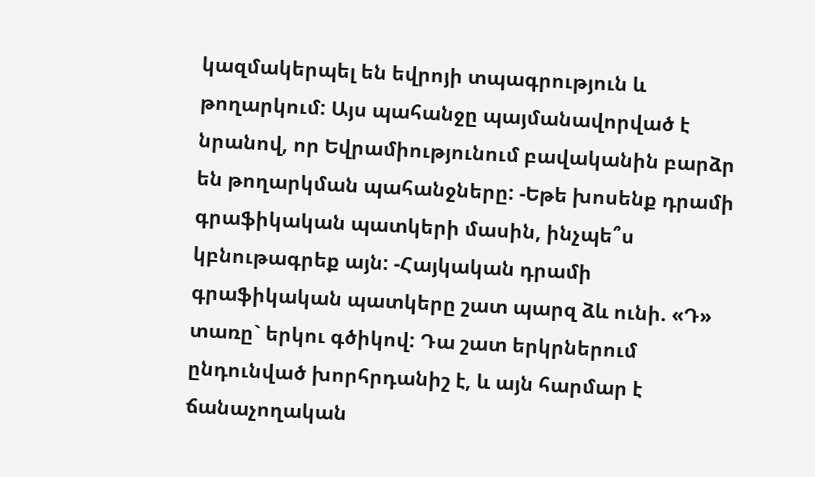կազմակերպել են եվրոյի տպագրություն և թողարկում: Այս պահանջը պայմանավորված է նրանով, որ Եվրամիությունում բավականին բարձր են թողարկման պահանջները: -Եթե խոսենք դրամի գրաֆիկական պատկերի մասին, ինչպե՞ս կբնութագրեք այն: -Հայկական դրամի գրաֆիկական պատկերը շատ պարզ ձև ունի. «Դ» տառը` երկու գծիկով: Դա շատ երկրներում ընդունված խորհրդանիշ է, և այն հարմար է ճանաչողական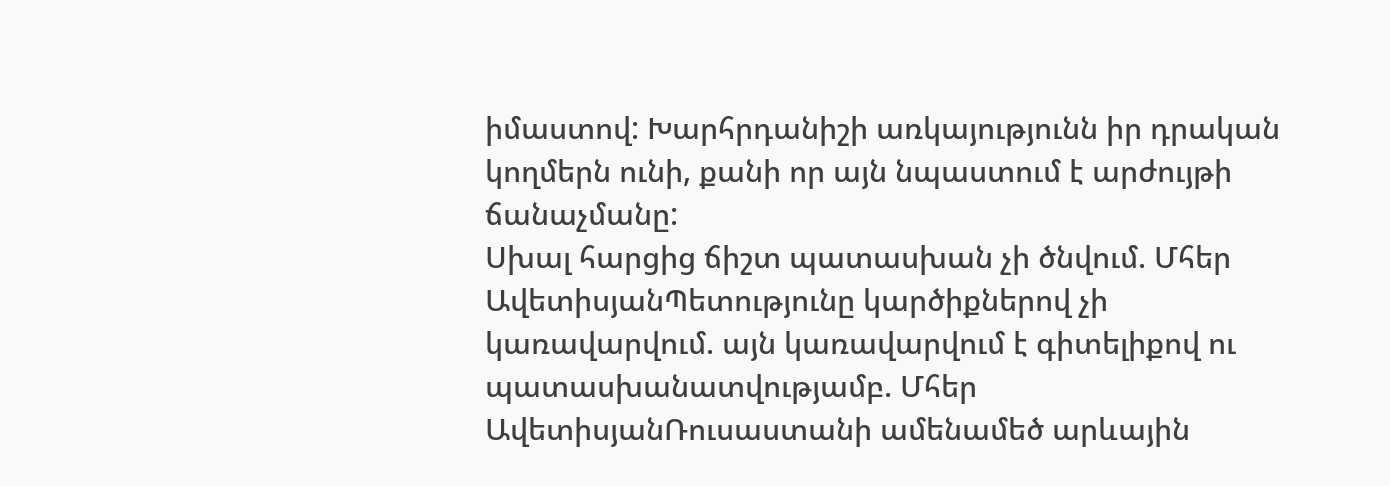իմաստով: Խարհրդանիշի առկայությունն իր դրական կողմերն ունի, քանի որ այն նպաստում է արժույթի ճանաչմանը:
Սխալ հարցից ճիշտ պատասխան չի ծնվում. Մհեր ԱվետիսյանՊետությունը կարծիքներով չի կառավարվում. այն կառավարվում է գիտելիքով ու պատասխանատվությամբ. Մհեր ԱվետիսյանՌուսաստանի ամենամեծ արևային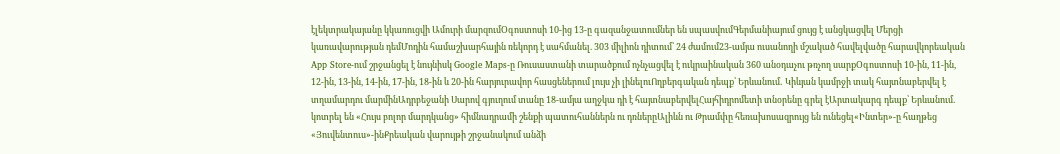էլեկտրակայանը կկառուցվի Ամուրի մարզումՕգոստոսի 10-ից 13-ը գազանջատումներ են սպասվումԳերմանիայում ցույց է անցկացվել Մերցի կառավարության դեմՄոդին համաշխարհային ռեկորդ է սահմանել. 303 միլիոն դիտում՝ 24 ժամում23-ամյա ուսանողի մշակած հավելվածը հարավկորեական App Store-ում շրջանցել է նույնիսկ Google Maps-ը Ռուսաստանի տարածքում ոչնչացվել է ուկրաինական 360 անօդաչու թռչող սարքՕգոստոսի 10-ին, 11-ին, 12-ին, 13-ին, 14-ին, 17-ին, 18-ին և 20-ին հարյուրավոր հասցեներում լույս չի լինելուՈղբերգական դեպք՝ Երևանում․ Կիևյան կամրջի տակ հայտնաբերվել է տղամարդու մարմինԱդրբեջանի Սարով գյուղում տանը 18-ամյա աղջկա դի է հայտնաբերվելՀայհիդրոմետի տնօրենը գրել էԱրտակարգ դեպք՝ Երևանում․ կոտրել են «Հույս բոլոր մարդկանց» հիմնադրամի շենքի պատուհաններն ու դռներըԱլիևն ու Թրամփը հեռախոսազրույց են ունեցել«Ինտեր»-ը հաղթեց «Յուվենտուս»-ինՔրեական վարույթի շրջանակում անձի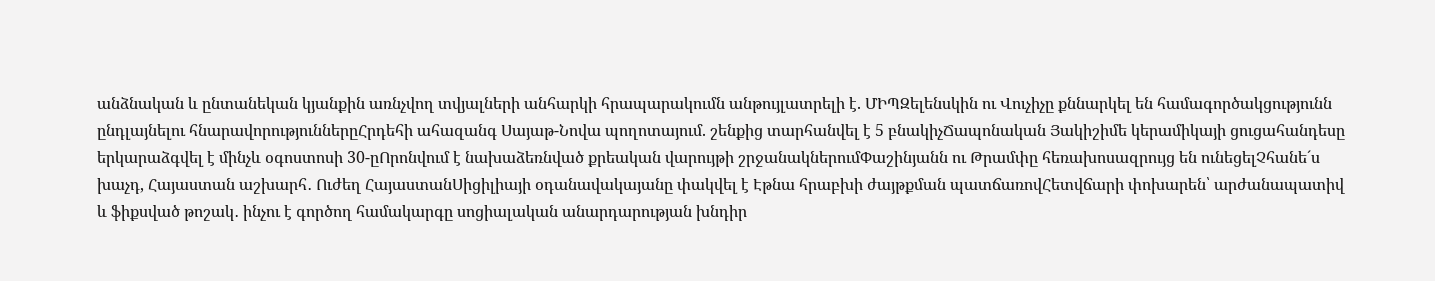անձնական և ընտանեկան կյանքին առնչվող տվյալների անհարկի հրապարակումն անթույլատրելի է. ՄԻՊԶելենսկին ու Վուչիչը քննարկել են համագործակցությունն ընդլայնելու հնարավորություններըՀրդեհի ահազանգ Սայաթ-Նովա պողոտայում. շենքից տարհանվել է 5 բնակիչՃապոնական Յակիշիմե կերամիկայի ցուցահանդեսը երկարաձգվել է մինչև օգոստոսի 30-ըՈրոնվում է նախաձեռնված քրեական վարույթի շրջանակներումՓաշինյանն ու Թրամփը հեռախոսազրույց են ունեցելՉհանե´ս խաչդ, Հայաստան աշխարհ․ Ուժեղ ՀայաստանՍիցիլիայի օդանավակայանը փակվել է Էթնա հրաբխի ժայթքման պատճառովՀետվճարի փոխարեն՝ արժանապատիվ և ֆիքսված թոշակ․ ինչու է գործող համակարգը սոցիալական անարդարության խնդիր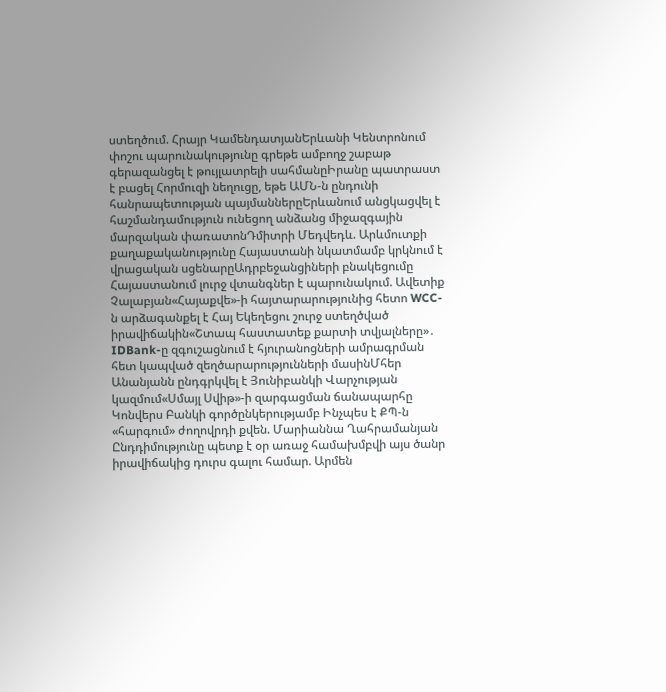ստեղծում. Հրայր ԿամենդատյանԵրևանի Կենտրոնում փոշու պարունակությունը գրեթե ամբողջ շաբաթ գերազանցել է թույլատրելի սահմանըԻրանը պատրաստ է բացել Հորմուզի նեղուցը, եթե ԱՄՆ-ն ընդունի հանրապետության պայմաններըԵրևանում անցկացվել է հաշմանդամություն ունեցող անձանց միջազգային մարզական փառատոնԴմիտրի Մեդվեդև. Արևմուտքի քաղաքականությունը Հայաստանի նկատմամբ կրկնում է վրացական սցենարըԱդրբեջանցիների բնակեցումը Հայաստանում լուրջ վտանգներ է պարունակում. Ավետիք Չալաբյան«Հայաքվե»-ի հայտարարությունից հետո WCC-ն արձագանքել է Հայ Եկեղեցու շուրջ ստեղծված իրավիճակին«Շտապ հաստատեք քարտի տվյալները»․ IDBank-ը զգուշացնում է հյուրանոցների ամրագրման հետ կապված զեղծարարությունների մասինՄհեր Անանյանն ընդգրկվել է Յունիբանկի Վարչության կազմում«Սմայլ Սվիթ»-ի զարգացման ճանապարհը Կոնվերս Բանկի գործընկերությամբ Ինչպես է ՔՊ-ն «հարգում» ժողովրդի քվեն. Մարիաննա Ղահրամանյան Ընդդիմությունը պետք է օր առաջ համախմբվի այս ծանր իրավիճակից դուրս գալու համար. Արմեն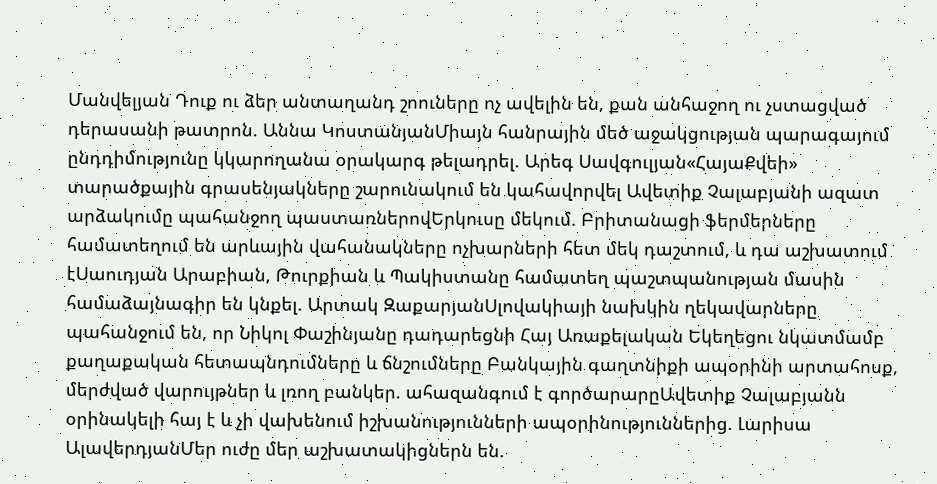Մանվելյան Դուք ու ձեր անտաղանդ շոուները ոչ ավելին են, քան անհաջող ու չստացված դերասանի թատրոն. Աննա ԿոստանյանՄիայն հանրային մեծ աջակցության պարագայում ընդդիմությունը կկարողանա օրակարգ թելադրել. Արեգ Սավգուլյան«ՀայաՔվեի» տարածքային գրասենյակները շարունակում են կահավորվել Ավետիք Չալաբյանի ազատ արձակումը պահանջող պաստառներովԵրկուսը մեկում. Բրիտանացի ֆերմերները համատեղում են արևային վահանակները ոչխարների հետ մեկ դաշտում, և դա աշխատում էՍաուդյան Արաբիան, Թուրքիան և Պակիստանը համատեղ պաշտպանության մասին համաձայնագիր են կնքել. Արտակ ԶաքարյանՍլովակիայի նախկին ղեկավարները պահանջում են, որ Նիկոլ Փաշինյանը դադարեցնի Հայ Առաքելական Եկեղեցու նկատմամբ քաղաքական հետապնդումները և ճնշումները Բանկային գաղտնիքի ապօրինի արտահոսք, մերժված վարույթներ և լռող բանկեր. ահազանգում է գործարարըԱվետիք Չալաբյանն օրինակելի հայ է և չի վախենում իշխանությունների ապօրինություններից. Լարիսա ԱլավերդյանՄեր ուժը մեր աշխատակիցներն են.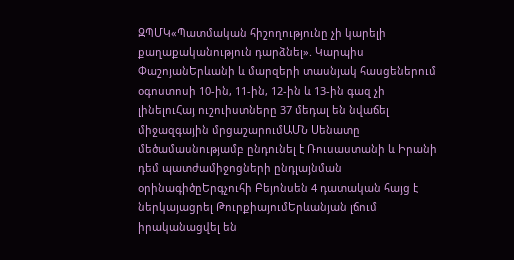ԶՊՄԿ«Պատմական հիշողությունը չի կարելի քաղաքականություն դարձնել». Կարպիս ՓաշոյանԵրևանի և մարզերի տասնյակ հասցեներում օգոստոսի 10-ին, 11-ին, 12-ին և 13-ին գազ չի լինելուՀայ ուշուիստները 37 մեդալ են նվաճել միջազգային մրցաշարումԱՄՆ Սենատը մեծամասնությամբ ընդունել է Ռուսաստանի և Իրանի դեմ պատժամիջոցների ընդլայնման օրինագիծըԵրգչուհի Բեյոնսեն 4 դատական հայց է ներկայացրել ԹուրքիայումԵրևանյան լճում իրականացվել են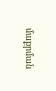մաքրման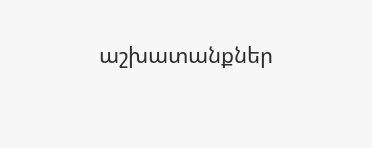աշխատանքներ